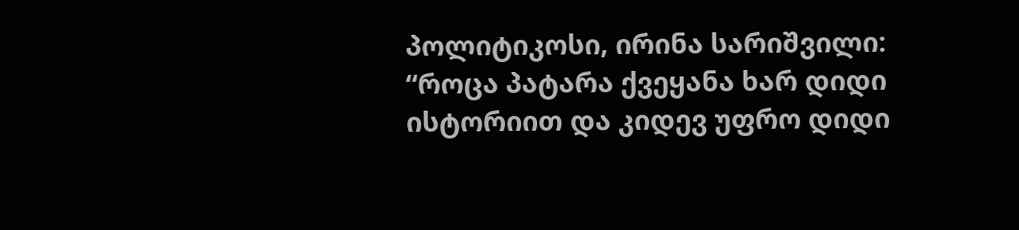პოლიტიკოსი, ირინა სარიშვილი:
“როცა პატარა ქვეყანა ხარ დიდი ისტორიით და კიდევ უფრო დიდი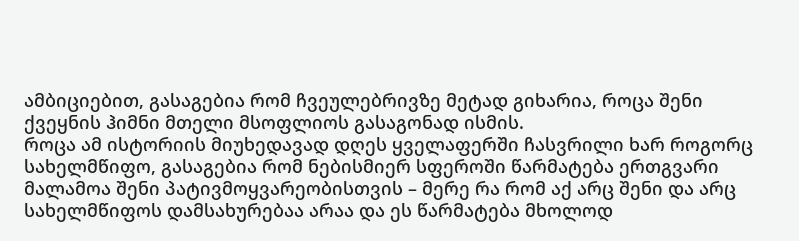ამბიციებით, გასაგებია რომ ჩვეულებრივზე მეტად გიხარია, როცა შენი ქვეყნის ჰიმნი მთელი მსოფლიოს გასაგონად ისმის.
როცა ამ ისტორიის მიუხედავად დღეს ყველაფერში ჩასვრილი ხარ როგორც სახელმწიფო, გასაგებია რომ ნებისმიერ სფეროში წარმატება ერთგვარი მალამოა შენი პატივმოყვარეობისთვის – მერე რა რომ აქ არც შენი და არც სახელმწიფოს დამსახურებაა არაა და ეს წარმატება მხოლოდ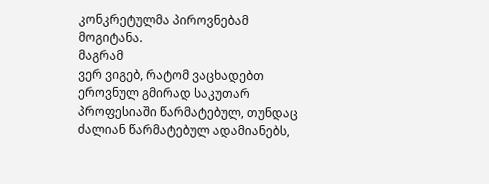კონკრეტულმა პიროვნებამ მოგიტანა.
მაგრამ
ვერ ვიგებ, რატომ ვაცხადებთ ეროვნულ გმირად საკუთარ პროფესიაში წარმატებულ, თუნდაც ძალიან წარმატებულ ადამიანებს,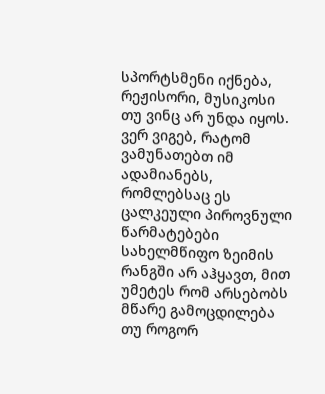სპორტსმენი იქნება, რეჟისორი, მუსიკოსი თუ ვინც არ უნდა იყოს.
ვერ ვიგებ, რატომ ვამუნათებთ იმ ადამიანებს, რომლებსაც ეს ცალკეული პიროვნული წარმატებები სახელმწიფო ზეიმის რანგში არ აჰყავთ, მით უმეტეს რომ არსებობს მწარე გამოცდილება თუ როგორ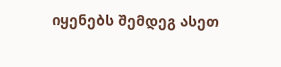იყენებს შემდეგ ასეთ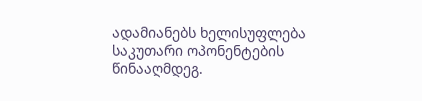ადამიანებს ხელისუფლება საკუთარი ოპონენტების წინააღმდეგ.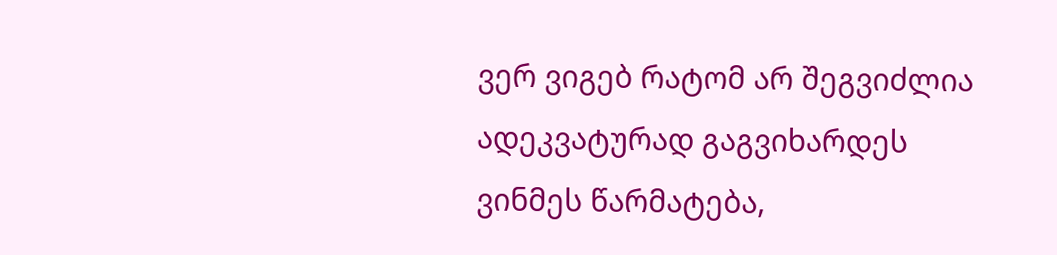ვერ ვიგებ რატომ არ შეგვიძლია ადეკვატურად გაგვიხარდეს ვინმეს წარმატება,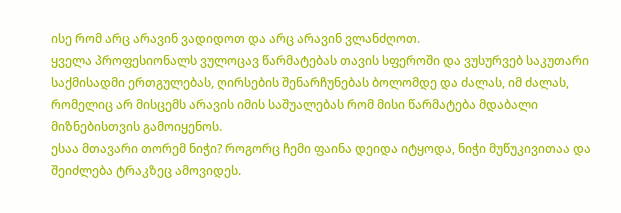ისე რომ არც არავინ ვადიდოთ და არც არავინ ვლანძღოთ.
ყველა პროფესიონალს ვულოცავ წარმატებას თავის სფეროში და ვუსურვებ საკუთარი საქმისადმი ერთგულებას, ღირსების შენარჩუნებას ბოლომდე და ძალას, იმ ძალას, რომელიც არ მისცემს არავის იმის საშუალებას რომ მისი წარმატება მდაბალი მიზნებისთვის გამოიყენოს.
ესაა მთავარი თორემ ნიჭი? როგორც ჩემი ფაინა დეიდა იტყოდა, ნიჭი მუწუკივითაა და შეიძლება ტრაკზეც ამოვიდეს.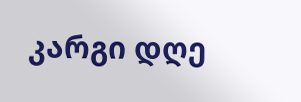კარგი დღე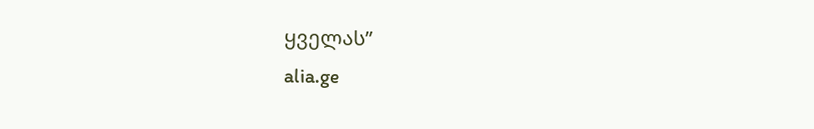ყველას”
alia.ge